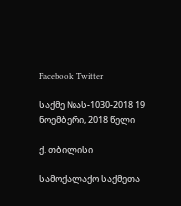Facebook Twitter

საქმე №ას-1030-2018 19 ნოემბერი, 2018 წელი

ქ. თბილისი

სამოქალაქო საქმეთა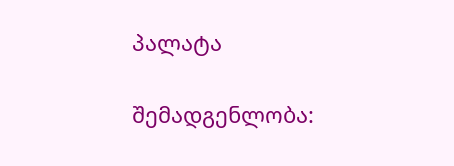პალატა

შემადგენლობა: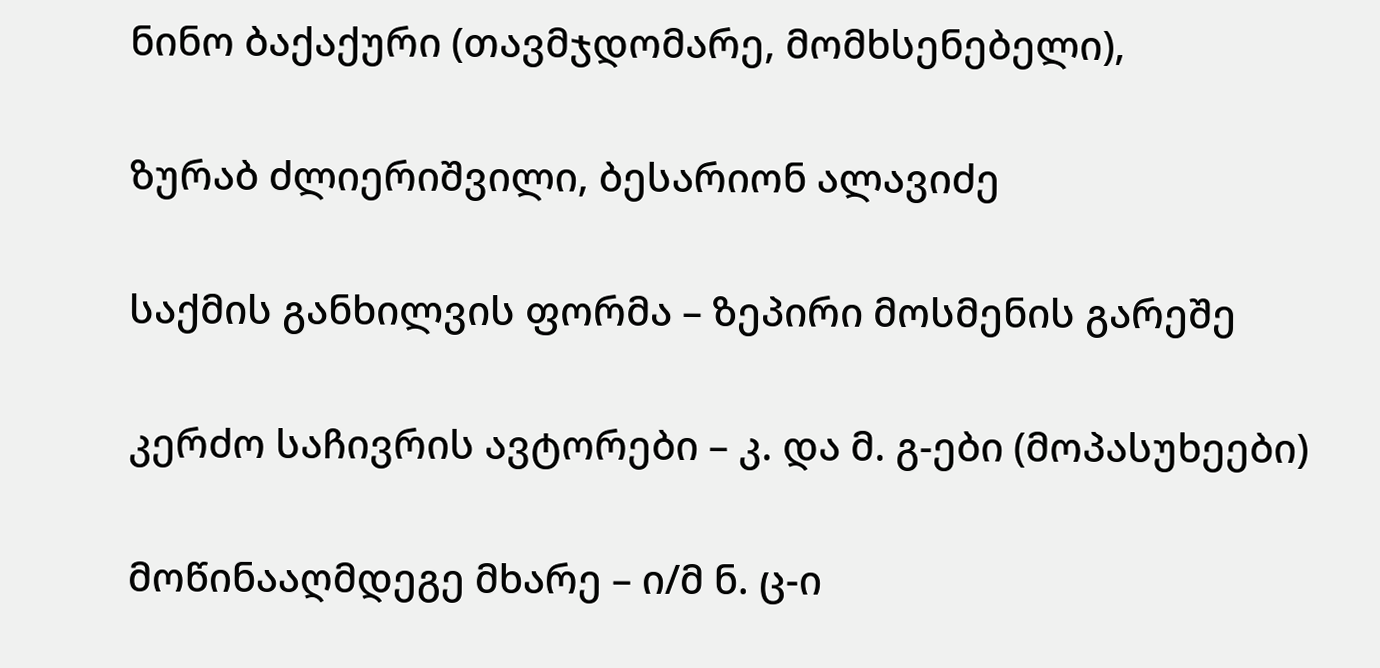ნინო ბაქაქური (თავმჯდომარე, მომხსენებელი),

ზურაბ ძლიერიშვილი, ბესარიონ ალავიძე

საქმის განხილვის ფორმა – ზეპირი მოსმენის გარეშე

კერძო საჩივრის ავტორები – კ. და მ. გ-ები (მოპასუხეები)

მოწინააღმდეგე მხარე – ი/მ ნ. ც-ი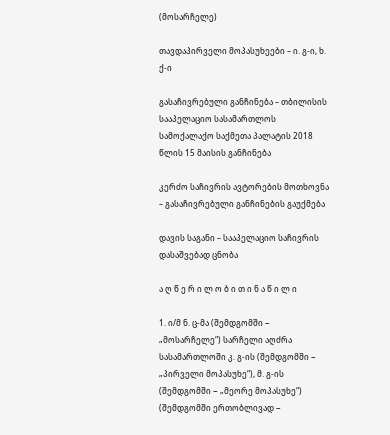(მოსარჩელე)

თავდაპირველი მოპასუხეები – ი. გ-ი, ხ. ქ-ი

გასაჩივრებული განჩინება – თბილისის სააპელაციო სასამართლოს სამოქალაქო საქმეთა პალატის 2018 წლის 15 მაისის განჩინება

კერძო საჩივრის ავტორების მოთხოვნა – გასაჩივრებული განჩინების გაუქმება

დავის საგანი – სააპელაციო საჩივრის დასაშვებად ცნობა

ა ღ წ ე რ ი ლ ო ბ ი თ ი ნ ა წ ი ლ ი

1. ი/მ ნ. ც-მა (შემდგომში − „მოსარჩელე“) სარჩელი აღძრა სასამართლოში კ. გ-ის (შემდგომში − „პირველი მოპასუხე“), მ. გ-ის (შემდგომში − „მეორე მოპასუხე“) (შემდგომში ერთობლივად −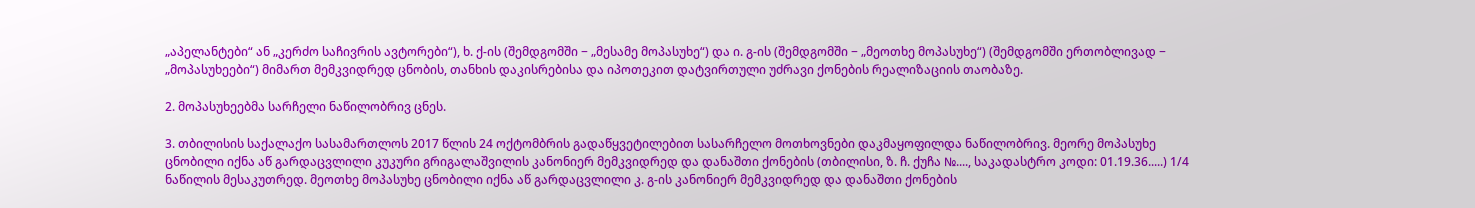„აპელანტები“ ან „კერძო საჩივრის ავტორები“), ხ. ქ-ის (შემდგომში − „მესამე მოპასუხე“) და ი. გ-ის (შემდგომში − „მეოთხე მოპასუხე“) (შემდგომში ერთობლივად − „მოპასუხეები“) მიმართ მემკვიდრედ ცნობის, თანხის დაკისრებისა და იპოთეკით დატვირთული უძრავი ქონების რეალიზაციის თაობაზე.

2. მოპასუხეებმა სარჩელი ნაწილობრივ ცნეს.

3. თბილისის საქალაქო სასამართლოს 2017 წლის 24 ოქტომბრის გადაწყვეტილებით სასარჩელო მოთხოვნები დაკმაყოფილდა ნაწილობრივ. მეორე მოპასუხე ცნობილი იქნა აწ გარდაცვლილი კუკური გრიგალაშვილის კანონიერ მემკვიდრედ და დანაშთი ქონების (თბილისი, ზ. ჩ. ქუჩა №...., საკადასტრო კოდი: 01.19.36.....) 1/4 ნაწილის მესაკუთრედ. მეოთხე მოპასუხე ცნობილი იქნა აწ გარდაცვლილი კ. გ-ის კანონიერ მემკვიდრედ და დანაშთი ქონების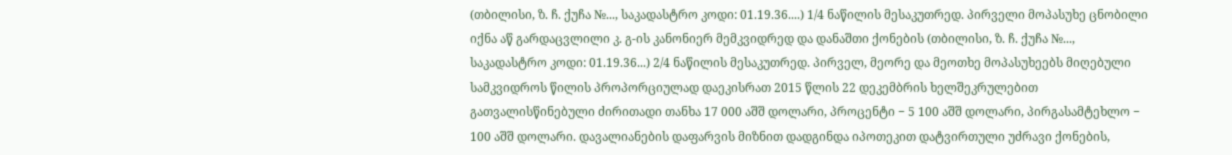(თბილისი, ზ. ჩ. ქუჩა №..., საკადასტრო კოდი: 01.19.36....) 1/4 ნაწილის მესაკუთრედ. პირველი მოპასუხე ცნობილი იქნა აწ გარდაცვლილი კ. გ-ის კანონიერ მემკვიდრედ და დანაშთი ქონების (თბილისი, ზ. ჩ. ქუჩა №..., საკადასტრო კოდი: 01.19.36...) 2/4 ნაწილის მესაკუთრედ. პირველ, მეორე და მეოთხე მოპასუხეებს მიღებული სამკვიდროს წილის პროპორციულად დაეკისრათ 2015 წლის 22 დეკემბრის ხელშეკრულებით გათვალისწინებული ძირითადი თანხა 17 000 აშშ დოლარი, პროცენტი − 5 100 აშშ დოლარი, პირგასამტეხლო − 100 აშშ დოლარი. დავალიანების დაფარვის მიზნით დადგინდა იპოთეკით დატვირთული უძრავი ქონების,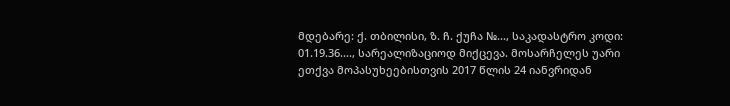მდებარე: ქ. თბილისი, ზ. ჩ. ქუჩა №..., საკადასტრო კოდი: 01.19.36...., სარეალიზაციოდ მიქცევა. მოსარჩელეს უარი ეთქვა მოპასუხეებისთვის 2017 წლის 24 იანვრიდან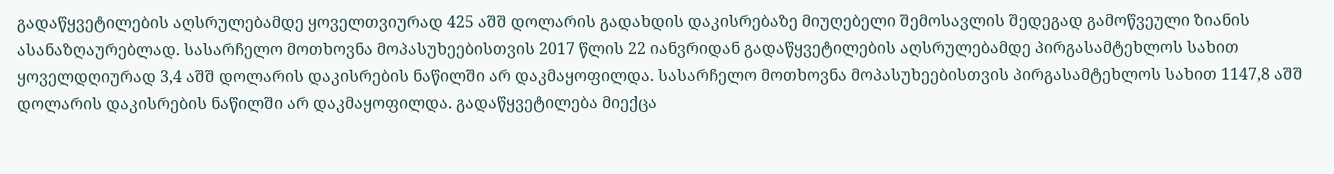გადაწყვეტილების აღსრულებამდე ყოველთვიურად 425 აშშ დოლარის გადახდის დაკისრებაზე მიუღებელი შემოსავლის შედეგად გამოწვეული ზიანის ასანაზღაურებლად. სასარჩელო მოთხოვნა მოპასუხეებისთვის 2017 წლის 22 იანვრიდან გადაწყვეტილების აღსრულებამდე პირგასამტეხლოს სახით ყოველდღიურად 3,4 აშშ დოლარის დაკისრების ნაწილში არ დაკმაყოფილდა. სასარჩელო მოთხოვნა მოპასუხეებისთვის პირგასამტეხლოს სახით 1147,8 აშშ დოლარის დაკისრების ნაწილში არ დაკმაყოფილდა. გადაწყვეტილება მიექცა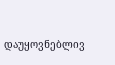დაუყოვნებლივ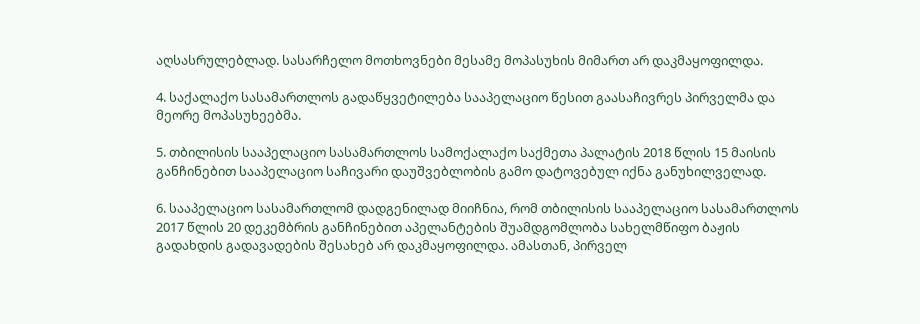აღსასრულებლად. სასარჩელო მოთხოვნები მესამე მოპასუხის მიმართ არ დაკმაყოფილდა.

4. საქალაქო სასამართლოს გადაწყვეტილება სააპელაციო წესით გაასაჩივრეს პირველმა და მეორე მოპასუხეებმა.

5. თბილისის სააპელაციო სასამართლოს სამოქალაქო საქმეთა პალატის 2018 წლის 15 მაისის განჩინებით სააპელაციო საჩივარი დაუშვებლობის გამო დატოვებულ იქნა განუხილველად.

6. სააპელაციო სასამართლომ დადგენილად მიიჩნია, რომ თბილისის სააპელაციო სასამართლოს 2017 წლის 20 დეკემბრის განჩინებით აპელანტების შუამდგომლობა სახელმწიფო ბაჟის გადახდის გადავადების შესახებ არ დაკმაყოფილდა. ამასთან, პირველ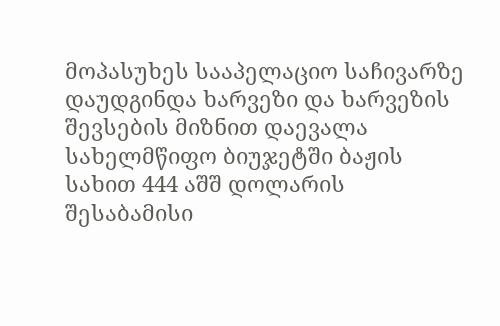მოპასუხეს სააპელაციო საჩივარზე დაუდგინდა ხარვეზი და ხარვეზის შევსების მიზნით დაევალა სახელმწიფო ბიუჯეტში ბაჟის სახით 444 აშშ დოლარის შესაბამისი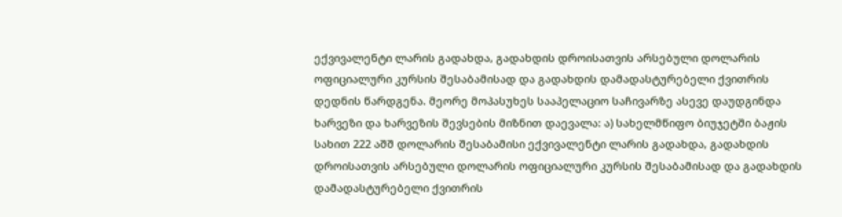ექვივალენტი ლარის გადახდა, გადახდის დროისათვის არსებული დოლარის ოფიციალური კურსის შესაბამისად და გადახდის დამადასტურებელი ქვითრის დედნის წარდგენა. მეორე მოპასუხეს სააპელაციო საჩივარზე ასევე დაუდგინდა ხარვეზი და ხარვეზის შევსების მიზნით დაევალა: ა) სახელმწიფო ბიუჯეტში ბაჟის სახით 222 აშშ დოლარის შესაბამისი ექვივალენტი ლარის გადახდა, გადახდის დროისათვის არსებული დოლარის ოფიციალური კურსის შესაბამისად და გადახდის დამადასტურებელი ქვითრის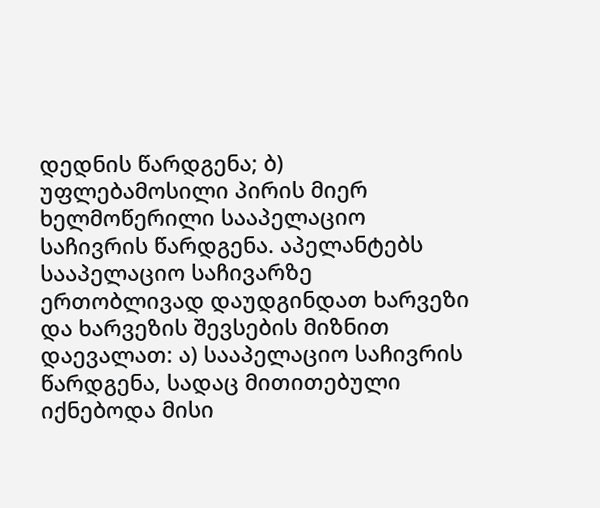დედნის წარდგენა; ბ) უფლებამოსილი პირის მიერ ხელმოწერილი სააპელაციო საჩივრის წარდგენა. აპელანტებს სააპელაციო საჩივარზე ერთობლივად დაუდგინდათ ხარვეზი და ხარვეზის შევსების მიზნით დაევალათ: ა) სააპელაციო საჩივრის წარდგენა, სადაც მითითებული იქნებოდა მისი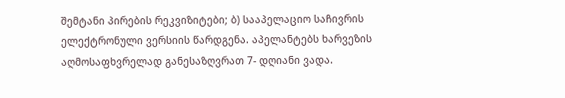შემტანი პირების რეკვიზიტები; ბ) სააპელაციო საჩივრის ელექტრონული ვერსიის წარდგენა. აპელანტებს ხარვეზის აღმოსაფხვრელად განესაზღვრათ 7- დღიანი ვადა.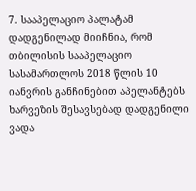7. სააპელაციო პალატამ დადგენილად მიიჩნია, რომ თბილისის სააპელაციო სასამართლოს 2018 წლის 10 იანვრის განჩინებით აპელანტებს ხარვეზის შესავსებად დადგენილი ვადა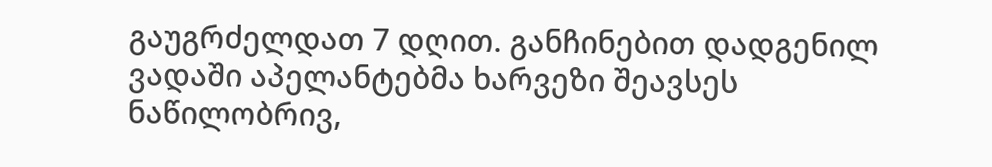გაუგრძელდათ 7 დღით. განჩინებით დადგენილ ვადაში აპელანტებმა ხარვეზი შეავსეს ნაწილობრივ,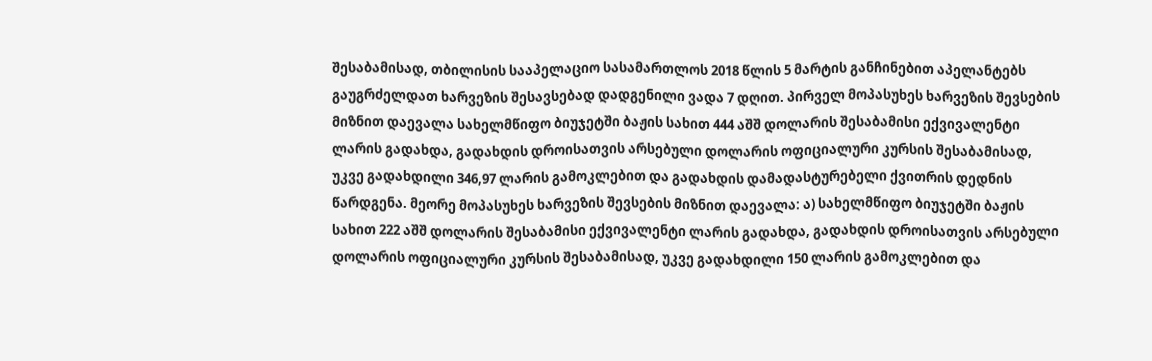შესაბამისად, თბილისის სააპელაციო სასამართლოს 2018 წლის 5 მარტის განჩინებით აპელანტებს გაუგრძელდათ ხარვეზის შესავსებად დადგენილი ვადა 7 დღით. პირველ მოპასუხეს ხარვეზის შევსების მიზნით დაევალა სახელმწიფო ბიუჯეტში ბაჟის სახით 444 აშშ დოლარის შესაბამისი ექვივალენტი ლარის გადახდა, გადახდის დროისათვის არსებული დოლარის ოფიციალური კურსის შესაბამისად, უკვე გადახდილი 346,97 ლარის გამოკლებით და გადახდის დამადასტურებელი ქვითრის დედნის წარდგენა. მეორე მოპასუხეს ხარვეზის შევსების მიზნით დაევალა: ა) სახელმწიფო ბიუჯეტში ბაჟის სახით 222 აშშ დოლარის შესაბამისი ექვივალენტი ლარის გადახდა, გადახდის დროისათვის არსებული დოლარის ოფიციალური კურსის შესაბამისად, უკვე გადახდილი 150 ლარის გამოკლებით და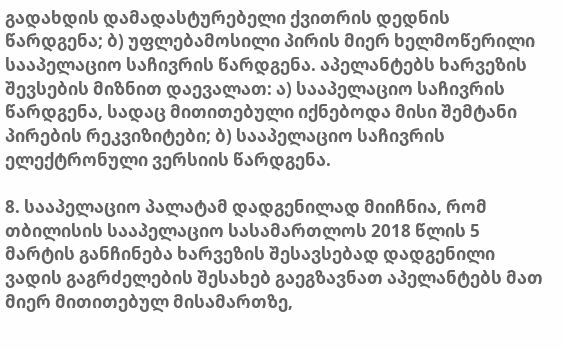გადახდის დამადასტურებელი ქვითრის დედნის წარდგენა; ბ) უფლებამოსილი პირის მიერ ხელმოწერილი სააპელაციო საჩივრის წარდგენა. აპელანტებს ხარვეზის შევსების მიზნით დაევალათ: ა) სააპელაციო საჩივრის წარდგენა, სადაც მითითებული იქნებოდა მისი შემტანი პირების რეკვიზიტები; ბ) სააპელაციო საჩივრის ელექტრონული ვერსიის წარდგენა.

8. სააპელაციო პალატამ დადგენილად მიიჩნია, რომ თბილისის სააპელაციო სასამართლოს 2018 წლის 5 მარტის განჩინება ხარვეზის შესავსებად დადგენილი ვადის გაგრძელების შესახებ გაეგზავნათ აპელანტებს მათ მიერ მითითებულ მისამართზე,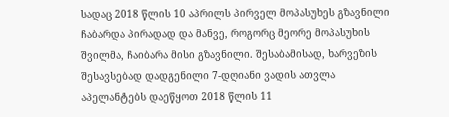სადაც 2018 წლის 10 აპრილს პირველ მოპასუხეს გზავნილი ჩაბარდა პირადად და მანვე, როგორც მეორე მოპასუხის შვილმა, ჩაიბარა მისი გზავნილი. შესაბამისად, ხარვეზის შესავსებად დადგენილი 7-დღიანი ვადის ათვლა აპელანტებს დაეწყოთ 2018 წლის 11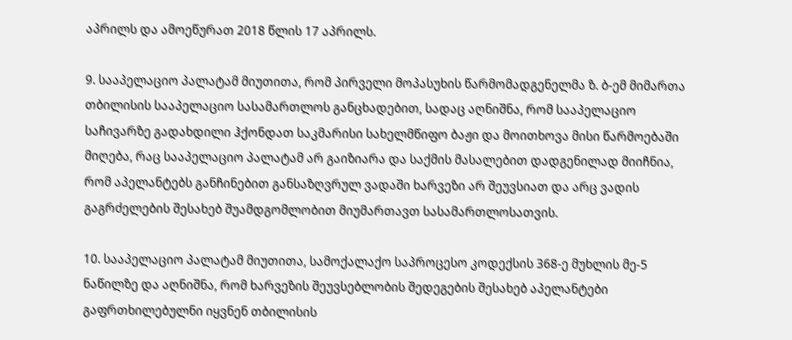აპრილს და ამოეწურათ 2018 წლის 17 აპრილს.

9. სააპელაციო პალატამ მიუთითა, რომ პირველი მოპასუხის წარმომადგენელმა ზ. ბ-ემ მიმართა თბილისის სააპელაციო სასამართლოს განცხადებით, სადაც აღნიშნა, რომ სააპელაციო საჩივარზე გადახდილი ჰქონდათ საკმარისი სახელმწიფო ბაჟი და მოითხოვა მისი წარმოებაში მიღება, რაც სააპელაციო პალატამ არ გაიზიარა და საქმის მასალებით დადგენილად მიიჩნია, რომ აპელანტებს განჩინებით განსაზღვრულ ვადაში ხარვეზი არ შეუვსიათ და არც ვადის გაგრძელების შესახებ შუამდგომლობით მიუმართავთ სასამართლოსათვის.

10. სააპელაციო პალატამ მიუთითა, სამოქალაქო საპროცესო კოდექსის 368-ე მუხლის მე-5 ნაწილზე და აღნიშნა, რომ ხარვეზის შეუვსებლობის შედეგების შესახებ აპელანტები გაფრთხილებულნი იყვნენ თბილისის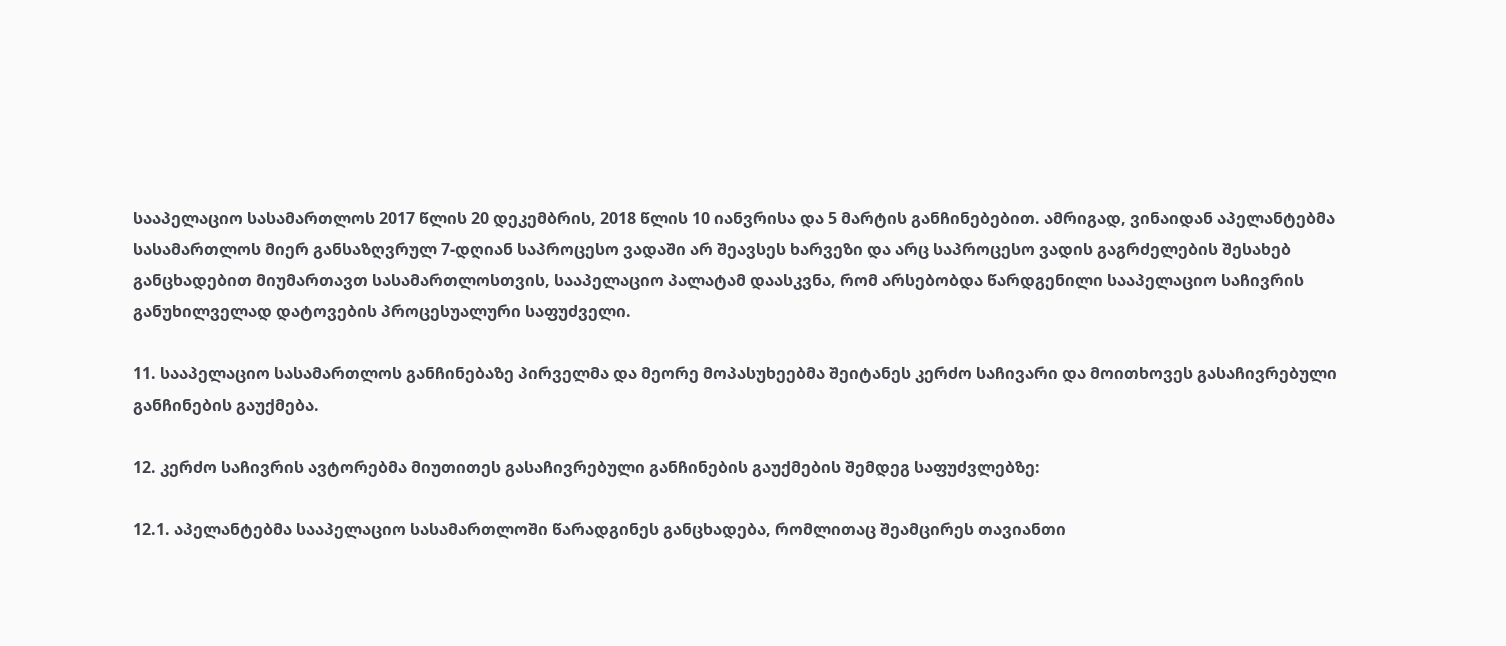სააპელაციო სასამართლოს 2017 წლის 20 დეკემბრის, 2018 წლის 10 იანვრისა და 5 მარტის განჩინებებით. ამრიგად, ვინაიდან აპელანტებმა სასამართლოს მიერ განსაზღვრულ 7-დღიან საპროცესო ვადაში არ შეავსეს ხარვეზი და არც საპროცესო ვადის გაგრძელების შესახებ განცხადებით მიუმართავთ სასამართლოსთვის, სააპელაციო პალატამ დაასკვნა, რომ არსებობდა წარდგენილი სააპელაციო საჩივრის განუხილველად დატოვების პროცესუალური საფუძველი.

11. სააპელაციო სასამართლოს განჩინებაზე პირველმა და მეორე მოპასუხეებმა შეიტანეს კერძო საჩივარი და მოითხოვეს გასაჩივრებული განჩინების გაუქმება.

12. კერძო საჩივრის ავტორებმა მიუთითეს გასაჩივრებული განჩინების გაუქმების შემდეგ საფუძვლებზე:

12.1. აპელანტებმა სააპელაციო სასამართლოში წარადგინეს განცხადება, რომლითაც შეამცირეს თავიანთი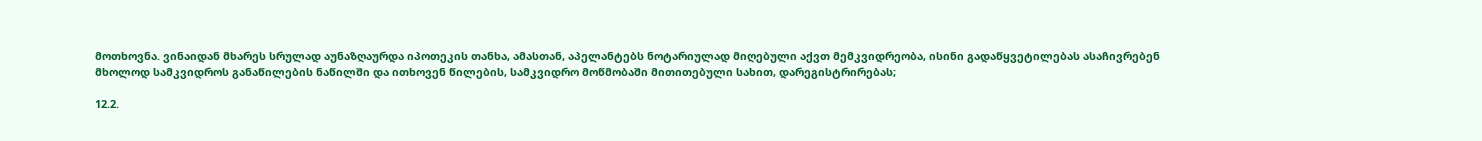მოთხოვნა. ვინაიდან მხარეს სრულად აუნაზღაურდა იპოთეკის თანხა, ამასთან, აპელანტებს ნოტარიულად მიღებული აქვთ მემკვიდრეობა, ისინი გადაწყვეტილებას ასაჩივრებენ მხოლოდ სამკვიდროს განაწილების ნაწილში და ითხოვენ წილების, სამკვიდრო მოწმობაში მითითებული სახით, დარეგისტრირებას;

12.2.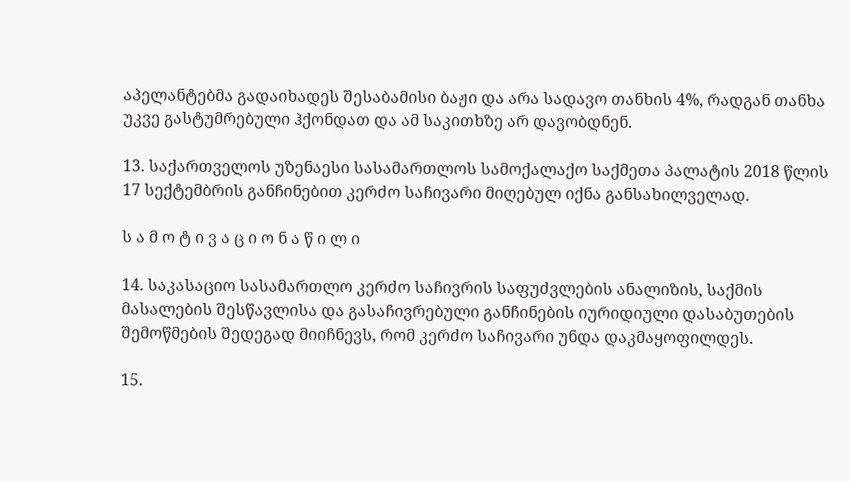აპელანტებმა გადაიხადეს შესაბამისი ბაჟი და არა სადავო თანხის 4%, რადგან თანხა უკვე გასტუმრებული ჰქონდათ და ამ საკითხზე არ დავობდნენ.

13. საქართველოს უზენაესი სასამართლოს სამოქალაქო საქმეთა პალატის 2018 წლის 17 სექტემბრის განჩინებით კერძო საჩივარი მიღებულ იქნა განსახილველად.

ს ა მ ო ტ ი ვ ა ც ი ო ნ ა წ ი ლ ი

14. საკასაციო სასამართლო კერძო საჩივრის საფუძვლების ანალიზის, საქმის მასალების შესწავლისა და გასაჩივრებული განჩინების იურიდიული დასაბუთების შემოწმების შედეგად მიიჩნევს, რომ კერძო საჩივარი უნდა დაკმაყოფილდეს.

15.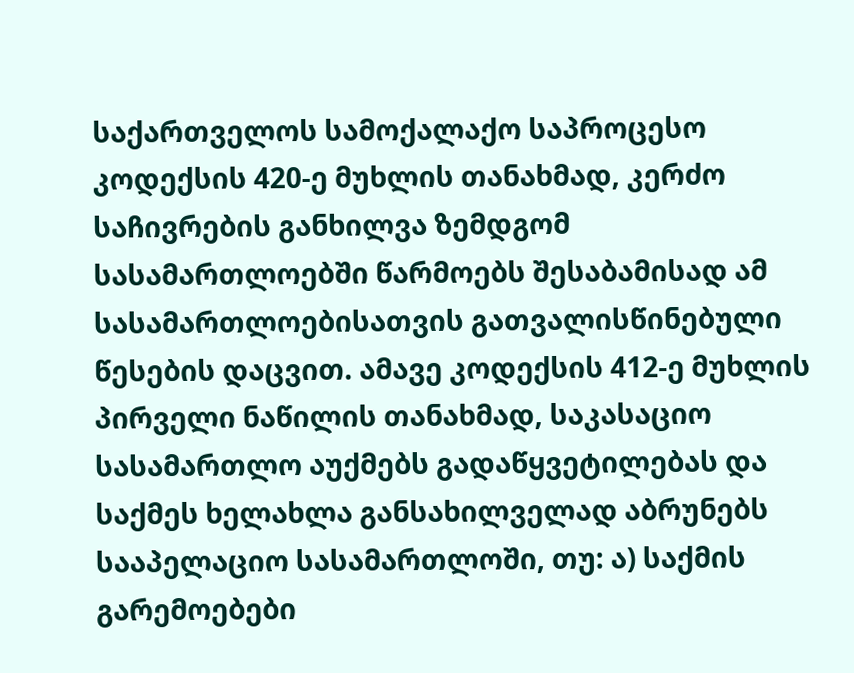საქართველოს სამოქალაქო საპროცესო კოდექსის 420-ე მუხლის თანახმად, კერძო საჩივრების განხილვა ზემდგომ სასამართლოებში წარმოებს შესაბამისად ამ სასამართლოებისათვის გათვალისწინებული წესების დაცვით. ამავე კოდექსის 412-ე მუხლის პირველი ნაწილის თანახმად, საკასაციო სასამართლო აუქმებს გადაწყვეტილებას და საქმეს ხელახლა განსახილველად აბრუნებს სააპელაციო სასამართლოში, თუ: ა) საქმის გარემოებები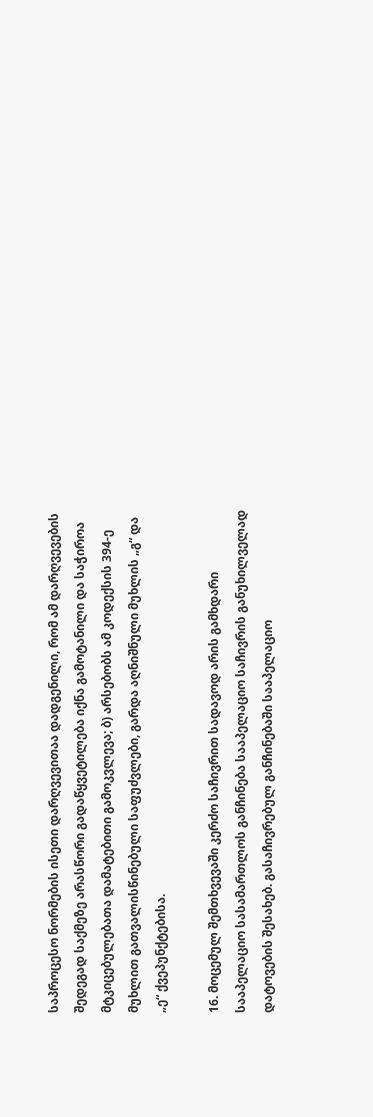საპროცესო ნორმების ისეთი დარღვევითაა დადგენილი, რომ ამ დარღვევების შედეგად საქმეზე არასწორი გადაწყვეტილება იქნა გამოტანილი და საჭიროა მტკიცებულებათა დამატებითი გამოკვლევა; ბ) არსებობს ამ კოდექსის 394-ე მუხლით გათვალისწინებული საფუძვლები, გარდა აღნიშნული მუხლის „გ“ და „ე“ ქვეპუნქტებისა.

16. მოცემულ შემთხვევაში კერძო საჩივრით სადავოდ არის გამხდარი სააპელაციო სასამართლოს განჩინება სააპელაციო საჩივრის განუხილველად დატოვების შესახებ. გასაჩივრებულ განჩინებაში სააპელაციო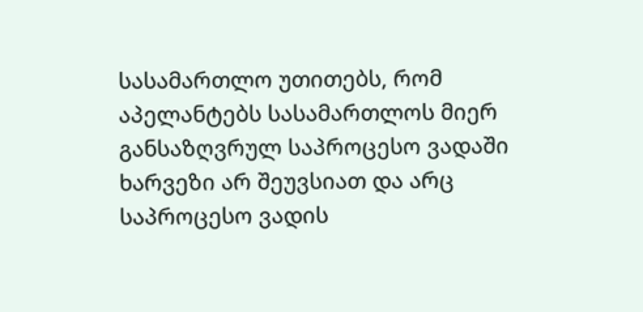სასამართლო უთითებს, რომ აპელანტებს სასამართლოს მიერ განსაზღვრულ საპროცესო ვადაში ხარვეზი არ შეუვსიათ და არც საპროცესო ვადის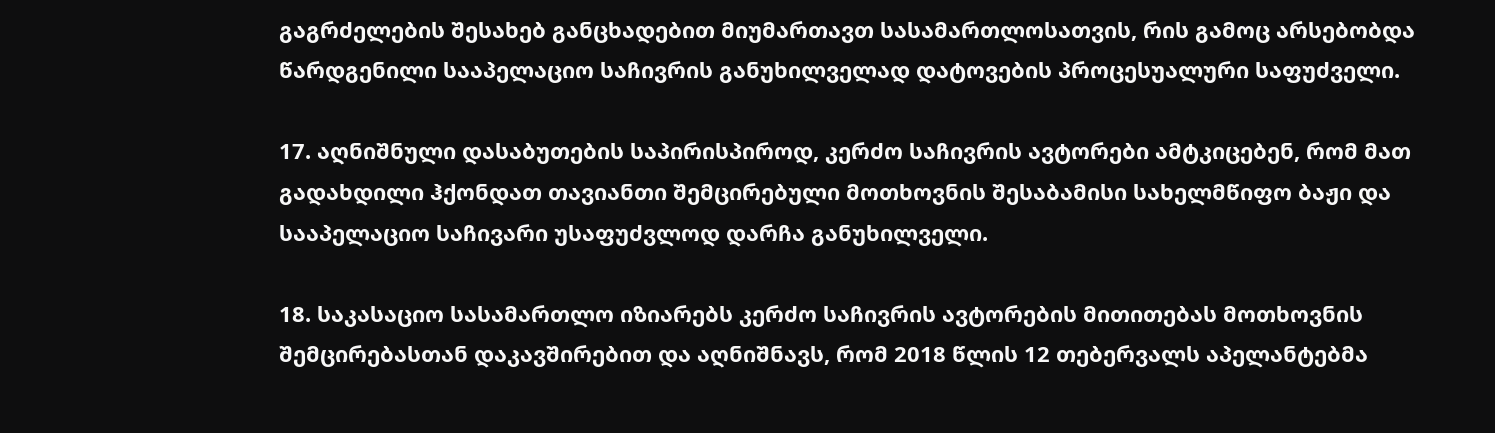გაგრძელების შესახებ განცხადებით მიუმართავთ სასამართლოსათვის, რის გამოც არსებობდა წარდგენილი სააპელაციო საჩივრის განუხილველად დატოვების პროცესუალური საფუძველი.

17. აღნიშნული დასაბუთების საპირისპიროდ, კერძო საჩივრის ავტორები ამტკიცებენ, რომ მათ გადახდილი ჰქონდათ თავიანთი შემცირებული მოთხოვნის შესაბამისი სახელმწიფო ბაჟი და სააპელაციო საჩივარი უსაფუძვლოდ დარჩა განუხილველი.

18. საკასაციო სასამართლო იზიარებს კერძო საჩივრის ავტორების მითითებას მოთხოვნის შემცირებასთან დაკავშირებით და აღნიშნავს, რომ 2018 წლის 12 თებერვალს აპელანტებმა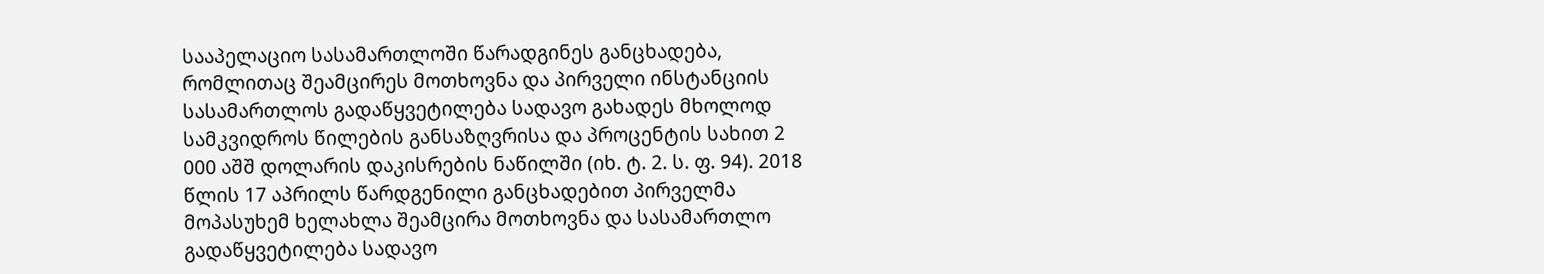სააპელაციო სასამართლოში წარადგინეს განცხადება, რომლითაც შეამცირეს მოთხოვნა და პირველი ინსტანციის სასამართლოს გადაწყვეტილება სადავო გახადეს მხოლოდ სამკვიდროს წილების განსაზღვრისა და პროცენტის სახით 2 000 აშშ დოლარის დაკისრების ნაწილში (იხ. ტ. 2. ს. ფ. 94). 2018 წლის 17 აპრილს წარდგენილი განცხადებით პირველმა მოპასუხემ ხელახლა შეამცირა მოთხოვნა და სასამართლო გადაწყვეტილება სადავო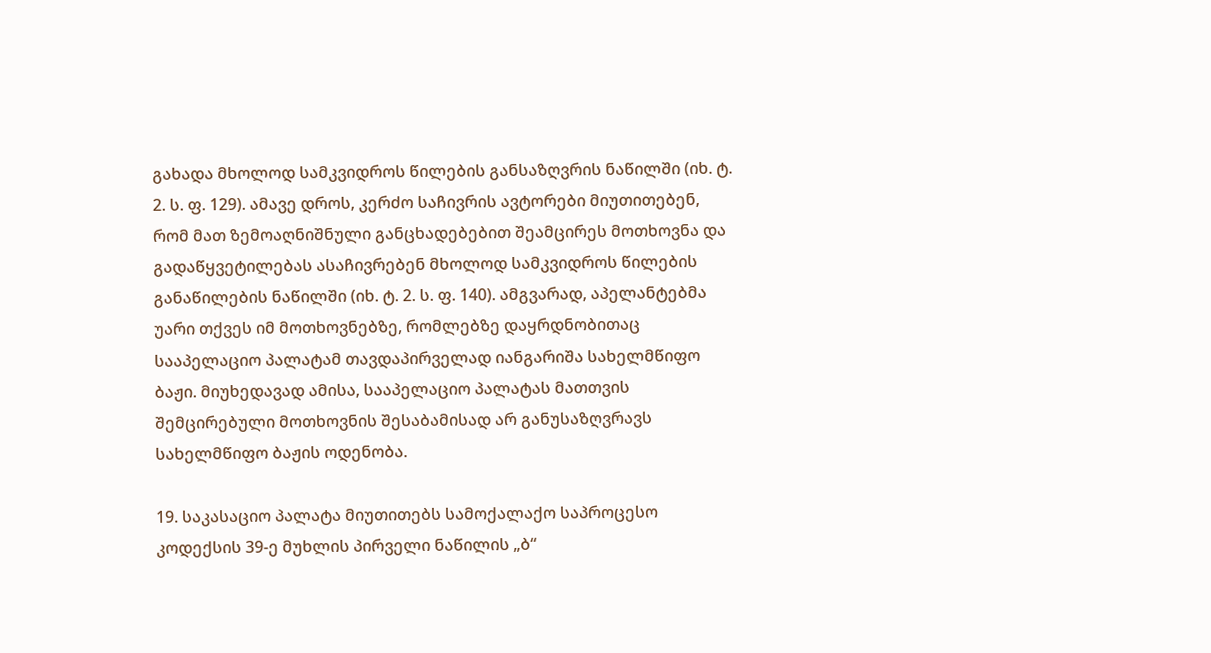გახადა მხოლოდ სამკვიდროს წილების განსაზღვრის ნაწილში (იხ. ტ. 2. ს. ფ. 129). ამავე დროს, კერძო საჩივრის ავტორები მიუთითებენ, რომ მათ ზემოაღნიშნული განცხადებებით შეამცირეს მოთხოვნა და გადაწყვეტილებას ასაჩივრებენ მხოლოდ სამკვიდროს წილების განაწილების ნაწილში (იხ. ტ. 2. ს. ფ. 140). ამგვარად, აპელანტებმა უარი თქვეს იმ მოთხოვნებზე, რომლებზე დაყრდნობითაც სააპელაციო პალატამ თავდაპირველად იანგარიშა სახელმწიფო ბაჟი. მიუხედავად ამისა, სააპელაციო პალატას მათთვის შემცირებული მოთხოვნის შესაბამისად არ განუსაზღვრავს სახელმწიფო ბაჟის ოდენობა.

19. საკასაციო პალატა მიუთითებს სამოქალაქო საპროცესო კოდექსის 39-ე მუხლის პირველი ნაწილის „ბ“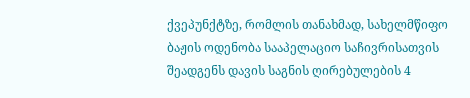ქვეპუნქტზე, რომლის თანახმად, სახელმწიფო ბაჟის ოდენობა სააპელაციო საჩივრისათვის შეადგენს დავის საგნის ღირებულების 4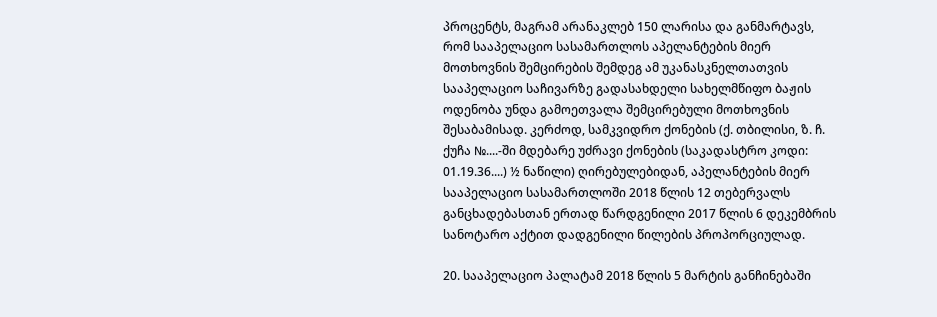პროცენტს, მაგრამ არანაკლებ 150 ლარისა და განმარტავს, რომ სააპელაციო სასამართლოს აპელანტების მიერ მოთხოვნის შემცირების შემდეგ ამ უკანასკნელთათვის სააპელაციო საჩივარზე გადასახდელი სახელმწიფო ბაჟის ოდენობა უნდა გამოეთვალა შემცირებული მოთხოვნის შესაბამისად. კერძოდ, სამკვიდრო ქონების (ქ. თბილისი, ზ. ჩ. ქუჩა №....-ში მდებარე უძრავი ქონების (საკადასტრო კოდი: 01.19.36....) ½ ნაწილი) ღირებულებიდან, აპელანტების მიერ სააპელაციო სასამართლოში 2018 წლის 12 თებერვალს განცხადებასთან ერთად წარდგენილი 2017 წლის 6 დეკემბრის სანოტარო აქტით დადგენილი წილების პროპორციულად.

20. სააპელაციო პალატამ 2018 წლის 5 მარტის განჩინებაში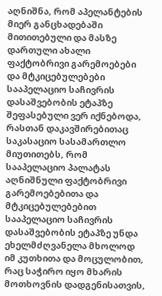აღნიშნა, რომ აპელანტების მიერ განცხადებაში მითითებული და მასზე დართული ახალი ფაქტობრივი გარემოებები და მტკიცებულებები სააპელაციო საჩივრის დასაშვებობის ეტაპზე შეფასებული ვერ იქნებოდა, რასთან დაკავშირებითაც საკასაციო სასამართლო მიუთითებს, რომ სააპელაციო პალატას აღნიშნული ფაქტობრივი გარემოებებითა და მტკიცებულებებით სააპელაციო საჩივრის დასაშვებობის ეტაპზე უნდა ეხელმძღვანელა მხოლოდ იმ კუთხითა და მოცულობით, რაც საჭირო იყო მხარის მოთხოვნის დადგენისათვის,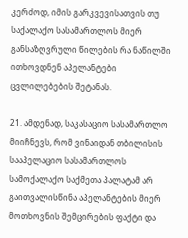კერძოდ, იმის გარკვევისათვის თუ საქალაქო სასამართლოს მიერ განსაზღვრული წილების რა ნაწილში ითხოვდნენ აპელანტები ცვლილებების შეტანას.

21. ამდენად, საკასაციო სასამართლო მიიჩნევს, რომ ვინაიდან თბილისის სააპელაციო სასამართლოს სამოქალაქო საქმეთა პალატამ არ გაითვალისწინა აპელანტების მიერ მოთხოვნის შემცირების ფაქტი და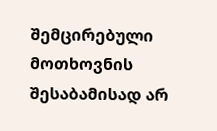შემცირებული მოთხოვნის შესაბამისად არ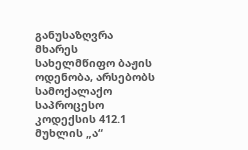განუსაზღვრა მხარეს სახელმწიფო ბაჟის ოდენობა, არსებობს სამოქალაქო საპროცესო კოდექსის 412.1 მუხლის „ა“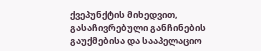ქვეპუნქტის მიხედვით, გასაჩივრებული განჩინების გაუქმებისა და სააპელაციო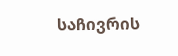საჩივრის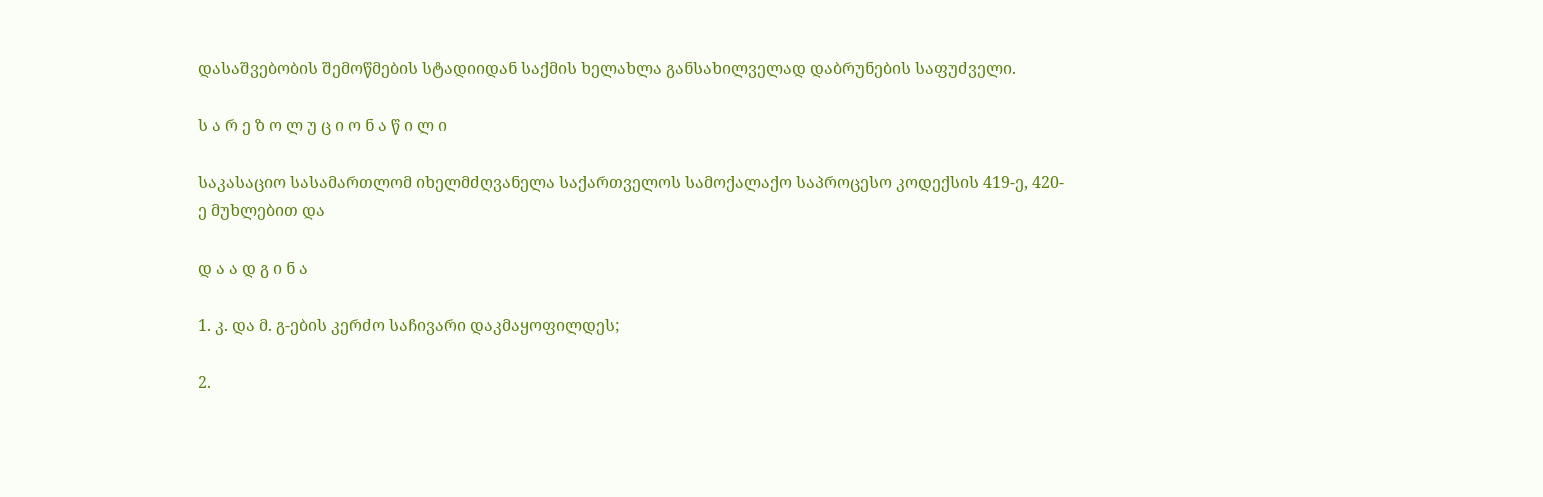დასაშვებობის შემოწმების სტადიიდან საქმის ხელახლა განსახილველად დაბრუნების საფუძველი.

ს ა რ ე ზ ო ლ უ ც ი ო ნ ა წ ი ლ ი

საკასაციო სასამართლომ იხელმძღვანელა საქართველოს სამოქალაქო საპროცესო კოდექსის 419-ე, 420-ე მუხლებით და

დ ა ა დ გ ი ნ ა

1. კ. და მ. გ-ების კერძო საჩივარი დაკმაყოფილდეს;

2.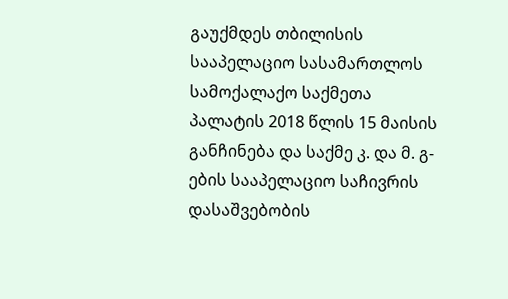გაუქმდეს თბილისის სააპელაციო სასამართლოს სამოქალაქო საქმეთა პალატის 2018 წლის 15 მაისის განჩინება და საქმე კ. და მ. გ-ების სააპელაციო საჩივრის დასაშვებობის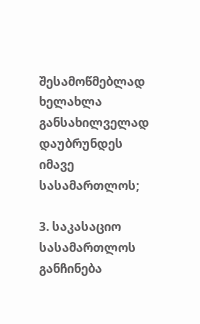შესამოწმებლად ხელახლა განსახილველად დაუბრუნდეს იმავე სასამართლოს;

3. საკასაციო სასამართლოს განჩინება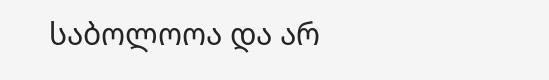საბოლოოა და არ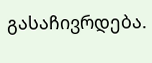გასაჩივრდება.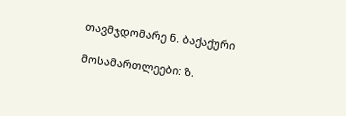თავმჯდომარე ნ. ბაქაქური

მოსამართლეები: ზ.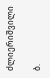ძლიერიშვილი

ბ.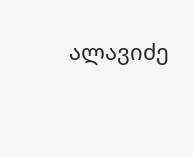ალავიძე